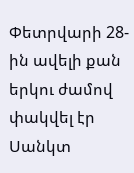Փետրվարի 28-ին ավելի քան երկու ժամով փակվել էր Սանկտ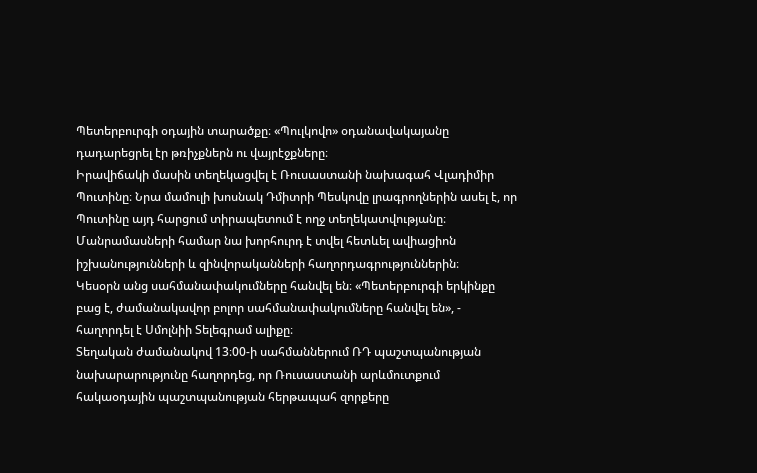Պետերբուրգի օդային տարածքը։ «Պուլկովո» օդանավակայանը դադարեցրել էր թռիչքներն ու վայրէջքները։
Իրավիճակի մասին տեղեկացվել է Ռուսաստանի նախագահ Վլադիմիր Պուտինը։ Նրա մամուլի խոսնակ Դմիտրի Պեսկովը լրագրողներին ասել է, որ Պուտինը այդ հարցում տիրապետում է ողջ տեղեկատվությանը։ Մանրամասների համար նա խորհուրդ է տվել հետևել ավիացիոն իշխանությունների և զինվորականների հաղորդագրություններին։
Կեսօրն անց սահմանափակումները հանվել են։ «Պետերբուրգի երկինքը բաց է, ժամանակավոր բոլոր սահմանափակումները հանվել են», - հաղորդել է Սմոլնիի Տելեգրամ ալիքը։
Տեղական ժամանակով 13։00-ի սահմաններում ՌԴ պաշտպանության նախարարությունը հաղորդեց, որ Ռուսաստանի արևմուտքում հակաօդային պաշտպանության հերթապահ զորքերը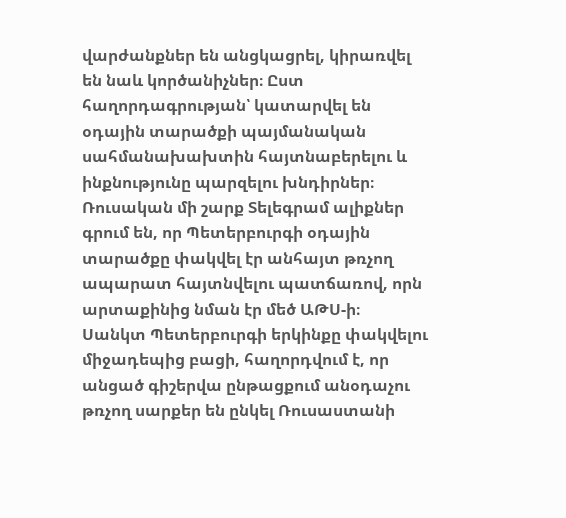վարժանքներ են անցկացրել, կիրառվել են նաև կործանիչներ։ Ըստ հաղորդագրության՝ կատարվել են օդային տարածքի պայմանական սահմանախախտին հայտնաբերելու և ինքնությունը պարզելու խնդիրներ։
Ռուսական մի շարք Տելեգրամ ալիքներ գրում են, որ Պետերբուրգի օդային տարածքը փակվել էր անհայտ թռչող ապարատ հայտնվելու պատճառով, որն արտաքինից նման էր մեծ ԱԹՍ-ի։
Սանկտ Պետերբուրգի երկինքը փակվելու միջադեպից բացի, հաղորդվում է, որ անցած գիշերվա ընթացքում անօդաչու թռչող սարքեր են ընկել Ռուսաստանի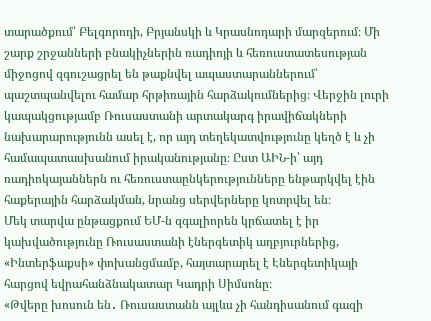տարածքում՝ Բելգորոդի, Բրյանսկի և Կրասնոդարի մարզերում։ Մի շարք շրջանների բնակիչներին ռադիոյի և հեռուստատեսության միջոցով զգուշացրել են թաքնվել ապաստարաններում՝ պաշտպանվելու համար հրթիռային հարձակումներից։ Վերջին լուրի կապակցությամբ Ռուսաստանի արտակարգ իրավիճակների նախարարությունն ասել է, որ այդ տեղեկատվությունը կեղծ է և չի համապատասխանում իրականությանը։ Ըստ ԱԻՆ-ի՝ այդ ռադիոկայաններն ու հեռուստաընկերությունները ենթարկվել էին հաքերային հարձակման, նրանց սերվերները կոտրվել են։
Մեկ տարվա ընթացքում ԵՄ-ն զգալիորեն կրճատել է իր կախվածությունը Ռուսաստանի էներգետիկ աղբյուրներից, «Ինտերֆաքսի» փոխանցմամբ, հայտարարել է Էներգետիկայի հարցով եվրահանձնակատար Կադրի Սիմսոնը։
«Թվերը խոսուն են․ Ռուսաստանն այլևս չի հանդիսանում գազի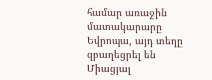համար առաջին մատակարարը Եվրոպա, այդ տեղը զբաղեցրել են Միացյալ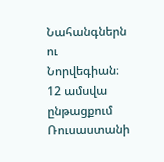Նահանգներն ու Նորվեգիան։ 12 ամսվա ընթացքում Ռուսաստանի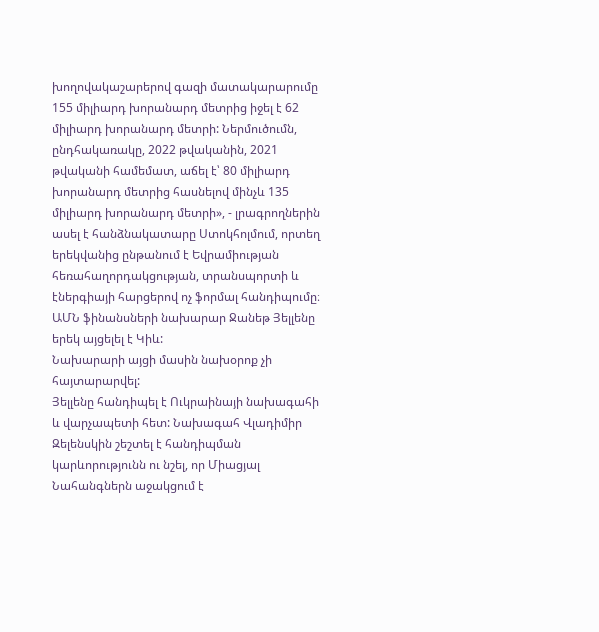խողովակաշարերով գազի մատակարարումը 155 միլիարդ խորանարդ մետրից իջել է 62 միլիարդ խորանարդ մետրի: Ներմուծումն, ընդհակառակը, 2022 թվականին, 2021 թվականի համեմատ, աճել է՝ 80 միլիարդ խորանարդ մետրից հասնելով մինչև 135 միլիարդ խորանարդ մետրի», - լրագրողներին ասել է հանձնակատարը Ստոկհոլմում, որտեղ երեկվանից ընթանում է Եվրամիության հեռահաղորդակցության, տրանսպորտի և էներգիայի հարցերով ոչ ֆորմալ հանդիպումը։
ԱՄՆ ֆինանսների նախարար Ջանեթ Յելլենը երեկ այցելել է Կիև:
Նախարարի այցի մասին նախօրոք չի հայտարարվել:
Յելլենը հանդիպել է Ուկրաինայի նախագահի և վարչապետի հետ: Նախագահ Վլադիմիր Զելենսկին շեշտել է հանդիպման կարևորությունն ու նշել, որ Միացյալ Նահանգներն աջակցում է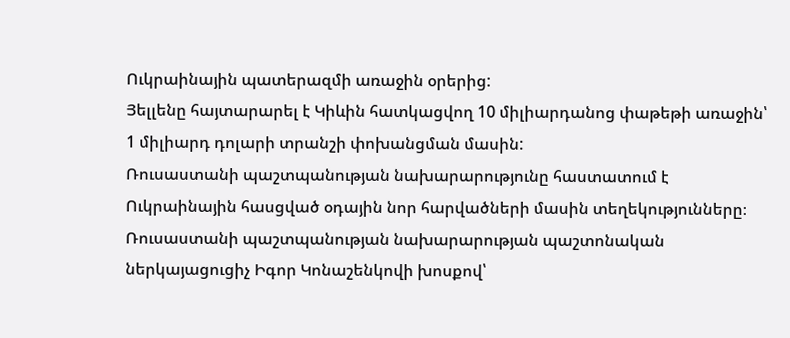Ուկրաինային պատերազմի առաջին օրերից:
Յելլենը հայտարարել է Կիևին հատկացվող 10 միլիարդանոց փաթեթի առաջին՝ 1 միլիարդ դոլարի տրանշի փոխանցման մասին:
Ռուսաստանի պաշտպանության նախարարությունը հաստատում է Ուկրաինային հասցված օդային նոր հարվածների մասին տեղեկությունները։
Ռուսաստանի պաշտպանության նախարարության պաշտոնական ներկայացուցիչ Իգոր Կոնաշենկովի խոսքով՝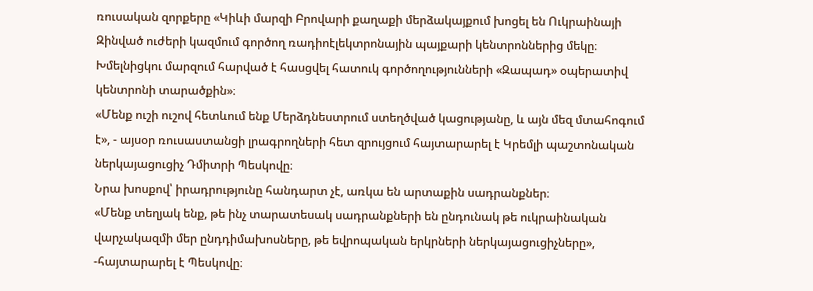ռուսական զորքերը «Կիևի մարզի Բրովարի քաղաքի մերձակայքում խոցել են Ուկրաինայի Զինված ուժերի կազմում գործող ռադիոէլեկտրոնային պայքարի կենտրոններից մեկը։ Խմելնիցկու մարզում հարված է հասցվել հատուկ գործողությունների «Զապադ» օպերատիվ կենտրոնի տարածքին»։
«Մենք ուշի ուշով հետևում ենք Մերձդնեստրում ստեղծված կացությանը, և այն մեզ մտահոգում է», - այսօր ռուսաստանցի լրագրողների հետ զրույցում հայտարարել է Կրեմլի պաշտոնական ներկայացուցիչ Դմիտրի Պեսկովը։
Նրա խոսքով՝ իրադրությունը հանդարտ չէ, առկա են արտաքին սադրանքներ։
«Մենք տեղյակ ենք, թե ինչ տարատեսակ սադրանքների են ընդունակ թե ուկրաինական վարչակազմի մեր ընդդիմախոսները, թե եվրոպական երկրների ներկայացուցիչները», -հայտարարել է Պեսկովը։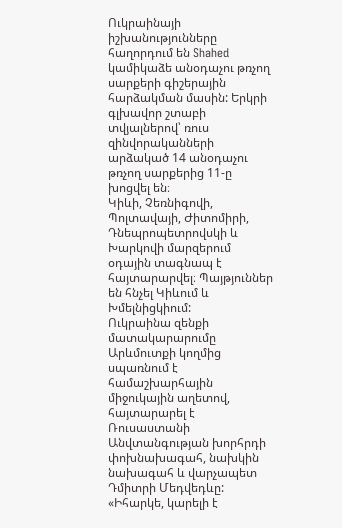Ուկրաինայի իշխանությունները հաղորդում են Shahed կամիկաձե անօդաչու թռչող սարքերի գիշերային հարձակման մասին: Երկրի գլխավոր շտաբի տվյալներով՝ ռուս զինվորականների արձակած 14 անօդաչու թռչող սարքերից 11-ը խոցվել են։
Կիևի, Չեռնիգովի, Պոլտավայի, Ժիտոմիրի, Դնեպրոպետրովսկի և Խարկովի մարզերում օդային տագնապ է հայտարարվել։ Պայթյուններ են հնչել Կիևում և Խմելնիցկիում:
Ուկրաինա զենքի մատակարարումը Արևմուտքի կողմից սպառնում է համաշխարհային միջուկային աղետով, հայտարարել է Ռուսաստանի Անվտանգության խորհրդի փոխնախագահ, նախկին նախագահ և վարչապետ Դմիտրի Մեդվեդևը:
«Իհարկե, կարելի է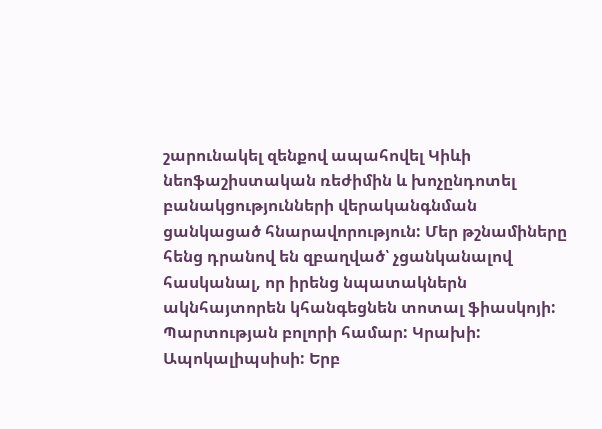շարունակել զենքով ապահովել Կիևի նեոֆաշիստական ռեժիմին և խոչընդոտել բանակցությունների վերականգնման ցանկացած հնարավորություն: Մեր թշնամիները հենց դրանով են զբաղված՝ չցանկանալով հասկանալ, որ իրենց նպատակներն ակնհայտորեն կհանգեցնեն տոտալ ֆիասկոյի: Պարտության բոլորի համար: Կրախի: Ապոկալիպսիսի: Երբ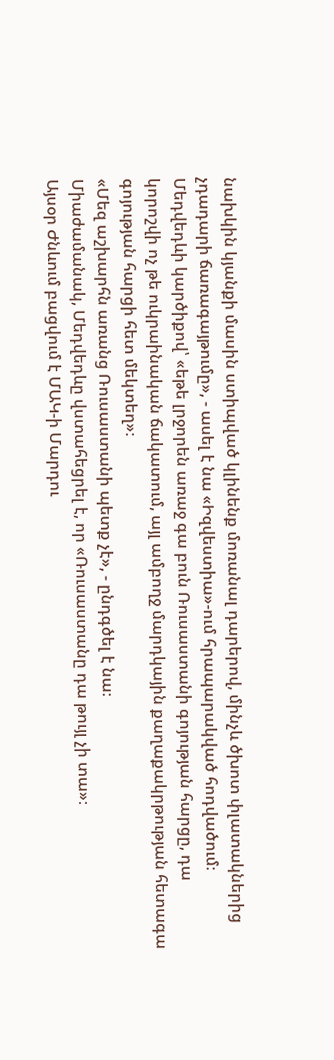նախկին կյանքի մասին ստիպված կլինենք մոռանալ դարերով, մինչև ծխոտ փլատակներից չդադարի ճառագայթումը», - ասել է նա «Իզվեստիա»-ում հրապարակված հոդվածում։
Մեդվեդևի կարծիքով՝ «եթե լրջորեն առաջ գա բուն Ռուսաստանի գոյության հարցը, դա կորոշվի ոչ թե ուկրաինական ճակատում, այլ ամբողջ մարդկային քաղաքակրթության հետագա գոյության հարցի հետ մեկտեղ»։
«Մեզ աշխարհն առանց Ռուսաստանի պետք չէ», - ընդգծել է նա։
Միաժամանակ, Մեդվեդևը վստահեցրել է, որ «Ռուսաստանը դա թույլ չի տա»։
Այսօր Ժնևում բացվում է ՄԱԿ-ի Մարդու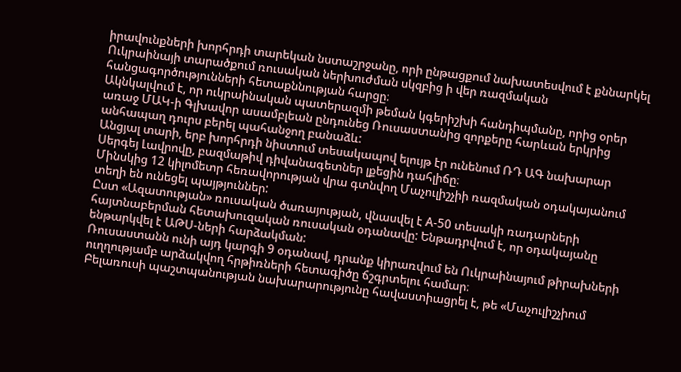իրավունքների խորհրդի տարեկան նստաշրջանը, որի ընթացքում նախատեսվում է քննարկել Ուկրաինայի տարածքում ռուսական ներխուժման սկզբից ի վեր ռազմական հանցագործությունների հետաքննության հարցը։
Ակնկալվում է, որ ուկրաինական պատերազմի թեման կգերիշխի հանդիպմանը, որից օրեր առաջ ՄԱԿ-ի Գլխավոր ասամբլեան ընդունեց Ռուսաստանից զորքերը հարևան երկրից անհապաղ դուրս բերել պահանջող բանաձև:
Անցյալ տարի, երբ խորհրդի նիստում տեսակապով ելույթ էր ունենում ՌԴ ԱԳ նախարար Սերգեյ Լավրովը, բազմաթիվ դիվանագետներ լքեցին դահլիճը։
Մինսկից 12 կիլոմետր հեռավորության վրա գտնվող Մաչուլիշչիի ռազմական օդակայանում տեղի են ունեցել պայթյուններ:
Ըստ «Ազատության» ռուսական ծառայության, վնասվել է А-50 տեսակի ռադարների հայտնաբերման հետախուզական ռուսական օդանավը: Ենթադրվում է, որ օդակայանը ենթարկվել է ԱԹՍ-ների հարձակման:
Ռուսաստանն ունի այդ կարգի 9 օդանավ, դրանք կիրառվում են Ուկրաինայում թիրախների ուղղությամբ արձակվող հրթիռների հետագիծը ճշգրտելու համար։
Բելառուսի պաշտպանության նախարարությունը հավաստիացրել է, թե «Մաչուլիշչիում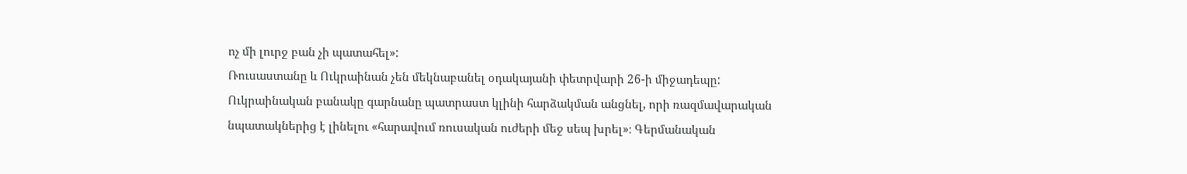ոչ մի լուրջ բան չի պատահել»:
Ռուսաստանը և Ուկրաինան չեն մեկնաբանել օդակայանի փետրվարի 26-ի միջադեպը:
Ուկրաինական բանակը գարնանը պատրաստ կլինի հարձակման անցնել, որի ռազմավարական նպատակներից է լինելու «հարավում ռուսական ուժերի մեջ սեպ խրել»։ Գերմանական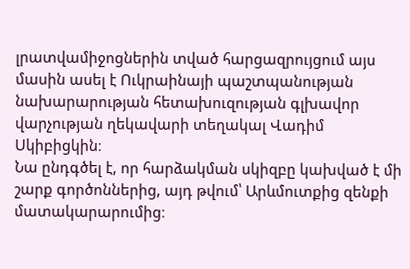լրատվամիջոցներին տված հարցազրույցում այս մասին ասել է Ուկրաինայի պաշտպանության նախարարության հետախուզության գլխավոր վարչության ղեկավարի տեղակալ Վադիմ Սկիբիցկին։
Նա ընդգծել է, որ հարձակման սկիզբը կախված է մի շարք գործոններից, այդ թվում՝ Արևմուտքից զենքի մատակարարումից։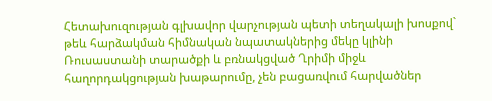Հետախուզության գլխավոր վարչության պետի տեղակալի խոսքով` թեև հարձակման հիմնական նպատակներից մեկը կլինի Ռուսաստանի տարածքի և բռնակցված Ղրիմի միջև հաղորդակցության խաթարումը, չեն բացառվում հարվածներ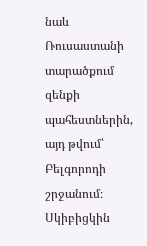նաև Ռուսաստանի տարածքում զենքի պահեստներին, այդ թվում՝ Բելգորոդի շրջանում։ Սկիբիցկին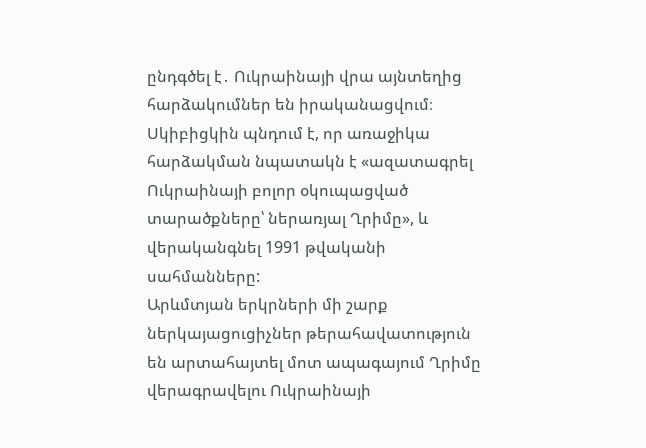ընդգծել է․ Ուկրաինայի վրա այնտեղից հարձակումներ են իրականացվում։
Սկիբիցկին պնդում է, որ առաջիկա հարձակման նպատակն է «ազատագրել Ուկրաինայի բոլոր օկուպացված տարածքները՝ ներառյալ Ղրիմը», և վերականգնել 1991 թվականի սահմանները:
Արևմտյան երկրների մի շարք ներկայացուցիչներ թերահավատություն են արտահայտել մոտ ապագայում Ղրիմը վերագրավելու Ուկրաինայի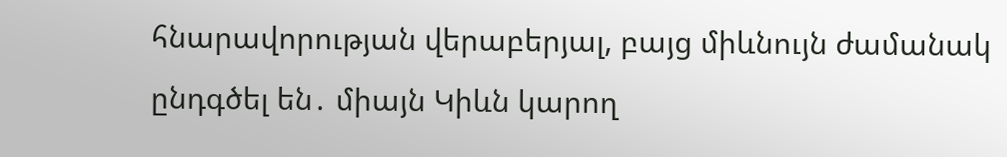հնարավորության վերաբերյալ, բայց միևնույն ժամանակ ընդգծել են․ միայն Կիևն կարող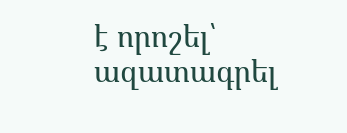է որոշել՝ ազատագրել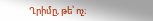Ղրիմը, թե՝ ոչ։